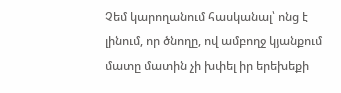Չեմ կարողանում հասկանալ՝ ոնց է լինում, որ ծնողը, ով ամբողջ կյանքում մատը մատին չի խփել իր երեխեքի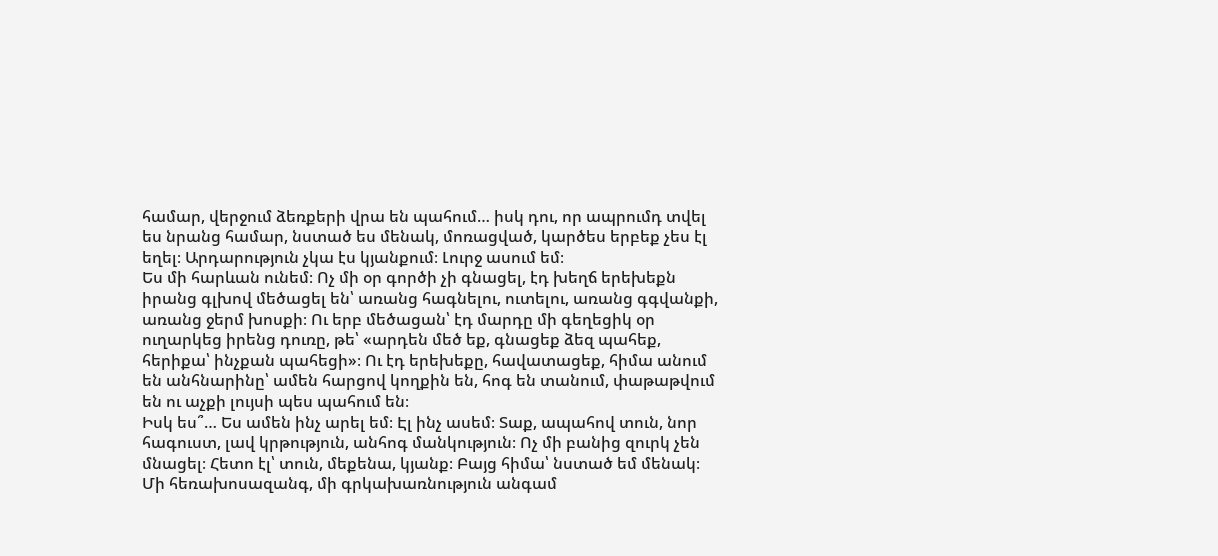համար, վերջում ձեռքերի վրա են պահում… իսկ դու, որ ապրումդ տվել ես նրանց համար, նստած ես մենակ, մոռացված, կարծես երբեք չես էլ եղել։ Արդարություն չկա էս կյանքում։ Լուրջ ասում եմ։
Ես մի հարևան ունեմ։ Ոչ մի օր գործի չի գնացել, էդ խեղճ երեխեքն իրանց գլխով մեծացել են՝ առանց հագնելու, ուտելու, առանց գգվանքի, առանց ջերմ խոսքի։ Ու երբ մեծացան՝ էդ մարդը մի գեղեցիկ օր ուղարկեց իրենց դուռը, թե՝ «արդեն մեծ եք, գնացեք ձեզ պահեք, հերիքա՝ ինչքան պահեցի»։ Ու էդ երեխեքը, հավատացեք, հիմա անում են անհնարինը՝ ամեն հարցով կողքին են, հոգ են տանում, փաթաթվում են ու աչքի լույսի պես պահում են։
Իսկ ես՞… Ես ամեն ինչ արել եմ։ Էլ ինչ ասեմ։ Տաք, ապահով տուն, նոր հագուստ, լավ կրթություն, անհոգ մանկություն։ Ոչ մի բանից զուրկ չեն մնացել։ Հետո էլ՝ տուն, մեքենա, կյանք։ Բայց հիմա՝ նստած եմ մենակ։ Մի հեռախոսազանգ, մի գրկախառնություն անգամ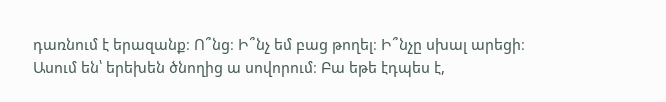դառնում է երազանք։ Ո՞նց։ Ի՞նչ եմ բաց թողել։ Ի՞նչը սխալ արեցի։
Ասում են՝ երեխեն ծնողից ա սովորում։ Բա եթե էդպես է,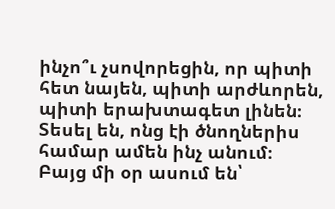ինչո՞ւ չսովորեցին, որ պիտի հետ նայեն, պիտի արժևորեն, պիտի երախտագետ լինեն։ Տեսել են, ոնց էի ծնողներիս համար ամեն ինչ անում։ Բայց մի օր ասում են՝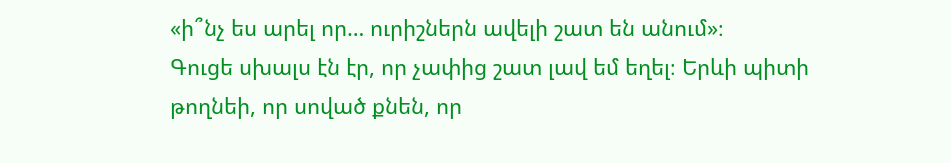«ի՞նչ ես արել որ… ուրիշներն ավելի շատ են անում»։
Գուցե սխալս էն էր, որ չափից շատ լավ եմ եղել։ Երևի պիտի թողնեի, որ սոված քնեն, որ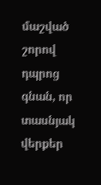մաշված շորով դպրոց գնան, որ տասնյակ վերքեր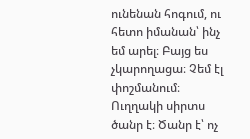ունենան հոգում, ու հետո իմանան՝ ինչ եմ արել։ Բայց ես չկարողացա։ Չեմ էլ փոշմանում։
Ուղղակի սիրտս ծանր է։ Ծանր է՝ ոչ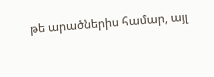թե արածներիս համար, այլ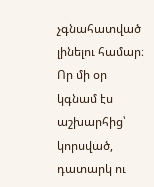չգնահատված լինելու համար։ Որ մի օր կգնամ էս աշխարհից՝ կորսված, դատարկ ու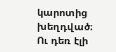կարոտից խեղդված։ Ու դեռ էլի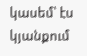կասեմ՝ էս կյանքում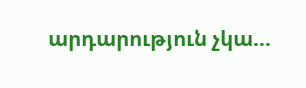արդարություն չկա…